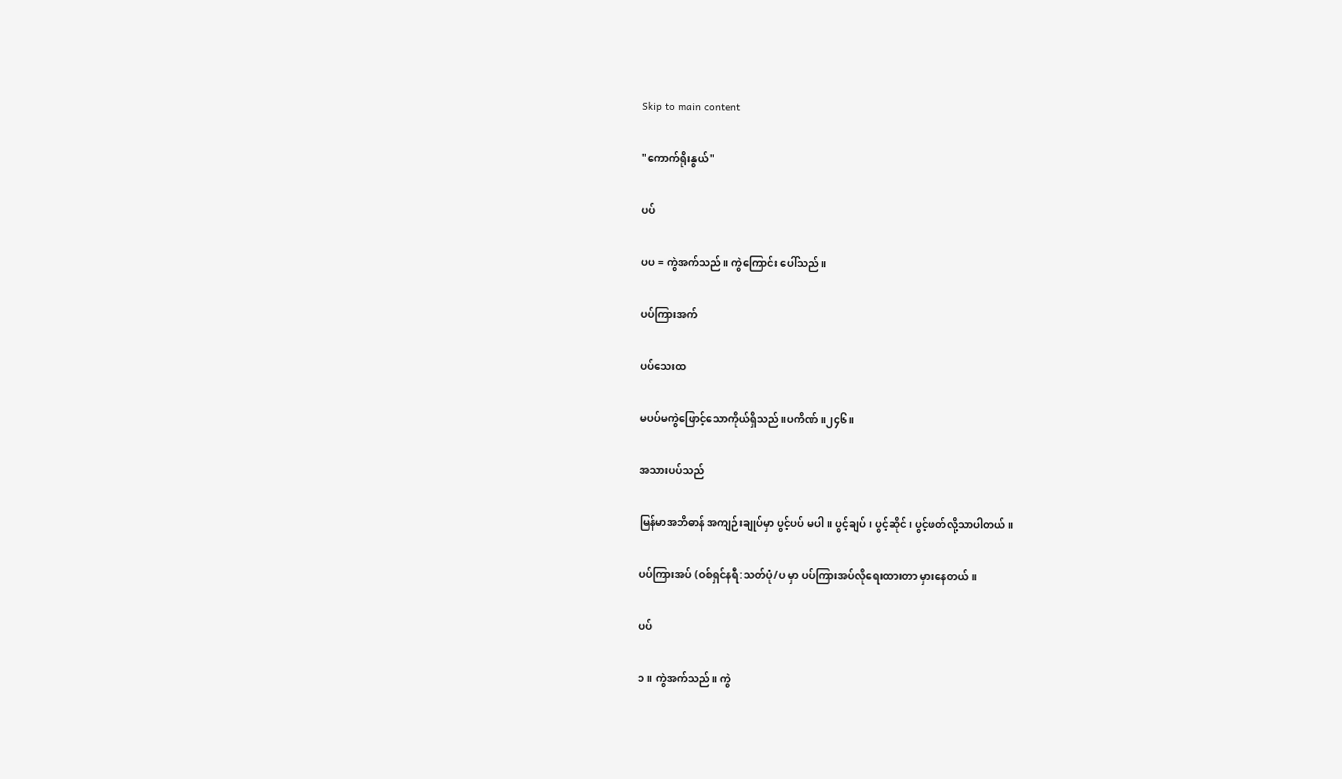Skip to main content

"ကောက်ရိုးနွယ်"

ပပ်

ပပ = ကွဲအက်သည်။ ကွဲကြောင်း ပေါ်သည်။

ပပ်ကြားအက်

ပပ်သေးထ

မပပ်မကွဲဖြောင့်သောကိုယ်ရှိသည်။ပကိဏ်။၂၄၆။

အသားပပ်သည်

မြန်မာအဘိဓာန် အကျဉ်းချုပ်မှာ ပွင့်ပပ် မပါ။ ပွင့်ချပ်၊ ပွင့်ဆိုင်၊ ပွင့်ဖတ်လို့သာပါတယ်။

ပပ်ကြားအပ် (ဝစ်ရှင်နရီ:သတ်ပုံ/ပ မှာ ပပ်ကြားအပ်လိုရေးထားတာ မှားနေတယ်။

ပပ်

၁။ ကွဲအက်သည်။ ကွဲ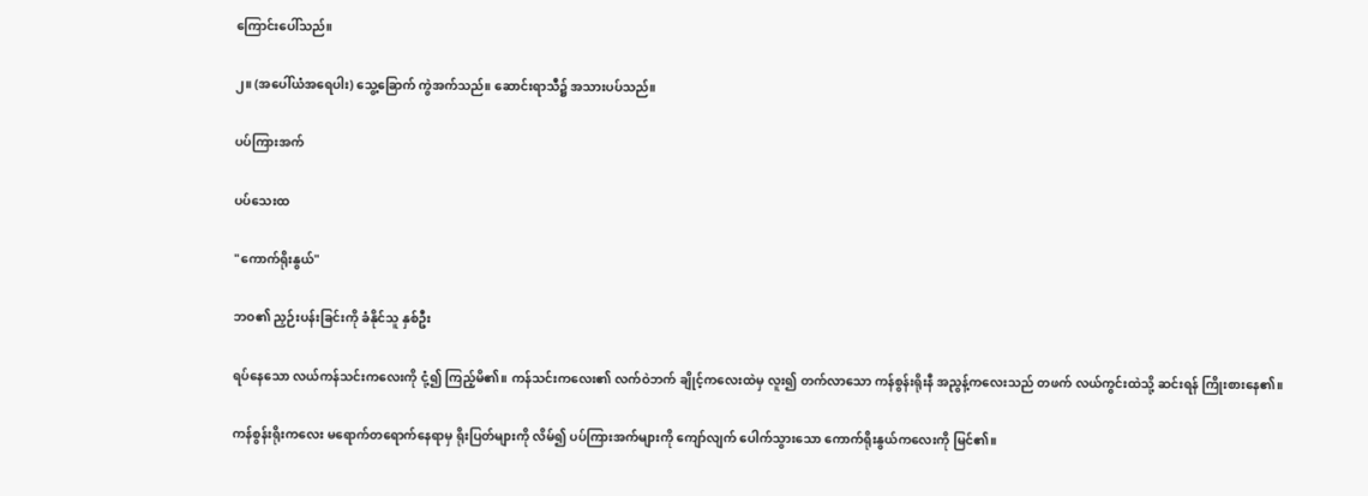ကြောင်းပေါ်သည်။

၂။ (အပေါ်ယံအရေပါး) သွေ့ခြောက် ကွဲအက်သည်။ ဆောင်းရာသီ၌ အသားပပ်သည်။

ပပ်ကြားအက်

ပပ်သေးထ

"ကောက်ရိုးနွယ်"

ဘဝ၏ ညှဉ်းပန်းခြင်းကို ခံနိုင်သူ နှစ်ဦး

ရပ်နေသော လယ်ကန်သင်းကလေးကို ငုံ့၍ ကြည့်မိ၏။ ကန်သင်းကလေး၏ လက်ဝဲဘက် ချိုင့်ကလေးထဲမှ လူး၍ တက်လာသော ကန်စွန်းရိုးနီ အညွန့်ကလေးသည် တဖက် လယ်ကွင်းထဲသို့ ဆင်းရန် ကြိုးစားနေ၏။

ကန်စွန်းရိုးကလေး မရောက်တရောက်နေရာမှ ရိုးပြတ်များကို လိမ်၍ ပပ်ကြားအက်များကို ကျော်လျက် ပေါက်သွားသော ကောက်ရိုးနွယ်ကလေးကို မြင်၏။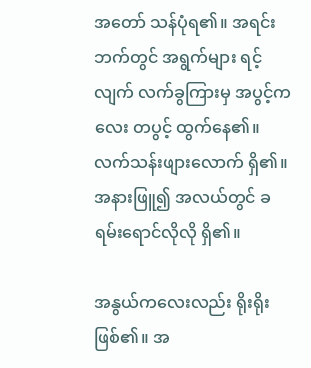အတော် သန်ပုံရ၏။ အရင်းဘက်တွင် အရွက်များ ရင့်လျက် လက်ခွကြားမှ အပွင့်ကလေး တပွင့် ထွက်နေ၏။ လက်သန်းဖျားလောက် ရှိ၏။ အနားဖြူ၍ အလယ်တွင် ခရမ်းရောင်လိုလို ရှိ၏။

အနွယ်ကလေးလည်း ရိုးရိုး ဖြစ်၏။ အ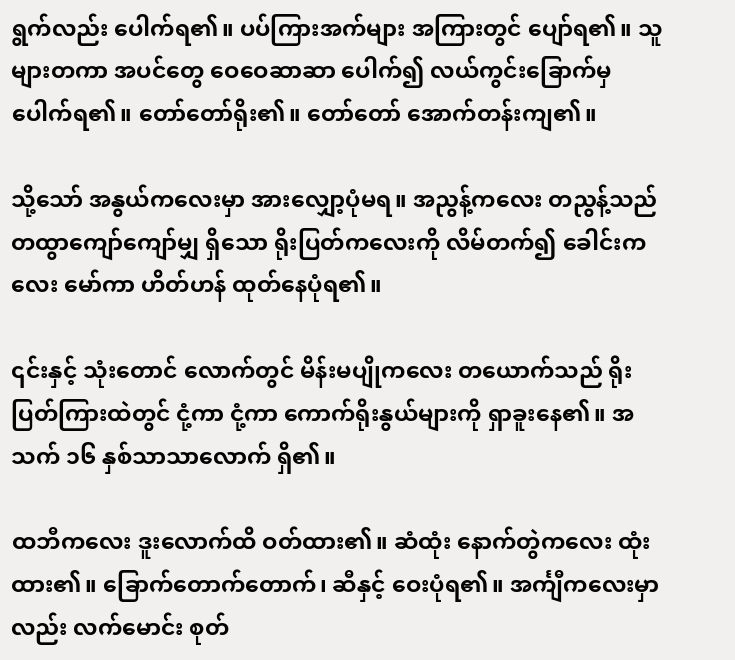ရွက်လည်း ပေါက်ရ၏။ ပပ်ကြားအက်များ အကြားတွင် ပျော်ရ၏။ သူများတကာ အပင်တွေ ဝေဝေဆာဆာ ပေါက်၍ လယ်ကွင်းခြောက်မှ ပေါက်ရ၏။ တော်တော်ရိုး၏။ တော်တော် အောက်တန်းကျ၏။

သို့သော် အနွယ်ကလေးမှာ အားလျှော့ပုံမရ။ အညွန့်ကလေး တညွန့်သည် တထွာကျော်ကျော်မျှ ရှိသော ရိုးပြတ်ကလေးကို လိမ်တက်၍ ခေါင်းကလေး မော်ကာ ဟိတ်ဟန် ထုတ်နေပုံရ၏။

၎င်းနှင့် သုံးတောင် လောက်တွင် မိန်းမပျိုကလေး တယောက်သည် ရိုးပြတ်ကြားထဲတွင် ငုံ့ကာ ငုံ့ကာ ကောက်ရိုးနွယ်များကို ရှာခူးနေ၏။ အသက် ၁၆ နှစ်သာသာလောက် ရှိ၏။

ထဘီကလေး ဒူးလောက်ထိ ဝတ်ထား၏။ ဆံထုံး နောက်တွဲကလေး ထုံးထား၏။ ခြောက်တောက်တောက်၊ ဆီနှင့် ဝေးပုံရ၏။ အင်္ကျီကလေးမှာလည်း လက်မောင်း စုတ်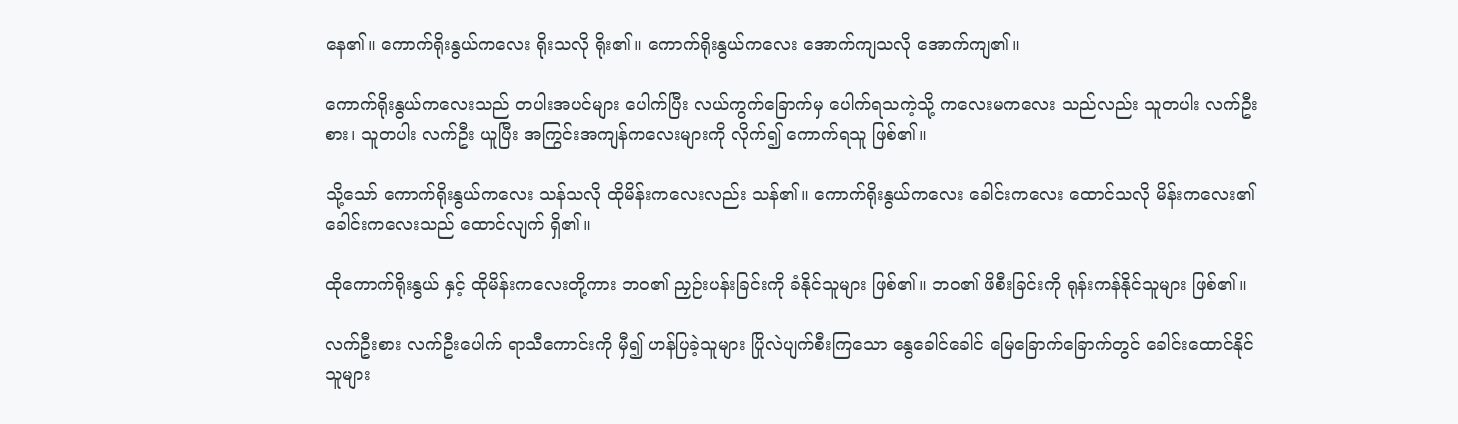နေ၏။ ကောက်ရိုးနွယ်ကလေး ရိုးသလို ရိုး၏။ ကောက်ရိုးနွယ်ကလေး အောက်ကျသလို အောက်ကျ၏။

ကောက်ရိုးနွယ်ကလေးသည် တပါးအပင်များ ပေါက်ပြီး လယ်ကွက်ခြောက်မှ ပေါက်ရသကဲ့သို့ ကလေးမကလေး သည်လည်း သူတပါး လက်ဦးစား၊ သူတပါး လက်ဦး ယူပြီး အကြွင်းအကျန်ကလေးများကို လိုက်၍ ကောက်ရသူ ဖြစ်၏။

သို့သော် ကောက်ရိုးနွယ်ကလေး သန်သလို ထိုမိန်းကလေးလည်း သန်၏။ ကောက်ရိုးနွယ်ကလေး ခေါင်းကလေး ထောင်သလို မိန်းကလေး၏ ခေါင်းကလေးသည် ထောင်လျက် ရှိ၏။

ထိုကောက်ရိုးနွယ် နှင့် ထိုမိန်းကလေးတို့ကား ဘဝ၏ ညှဉ်းပန်းခြင်းကို ခံနိုင်သူများ ဖြစ်၏။ ဘဝ၏ ဖိစီးခြင်းကို ရုန်းကန်နိုင်သူများ ဖြစ်၏။

လက်ဦးစား လက်ဦးပေါက် ရာသီကောင်းကို မှီ၍ ဟန်ပြခဲ့သူများ ပြိုလဲပျက်စီးကြသော နွေခေါင်ခေါင် မြေခြောက်ခြောက်တွင် ခေါင်းထောင်နိုင်သူများ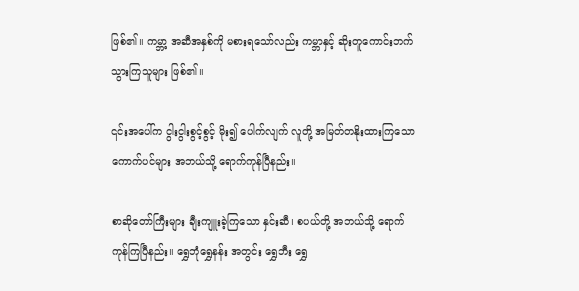ဖြစ်၏။ ကမ္ဘာ့ အဆီအနှစ်ကို မစားရသော်လည်း ကမ္ဘာနှင့် ဆိုးတူကောင်းဘက် သွားကြသူများ ဖြစ်၏။

၎င်းအပေါ်က ငွါးငွါးစွင့်စွင့် မိုး၍ ပေါက်လျက် လူတို့ အမြတ်တနိုးထားကြသော ကောက်ပင်များ အဘယ်သို့ ရောက်ကုန်ပြီနည်း။

စာဆိုတော်ကြီးများ ချီးကျူးခဲ့ကြသော နှင်းဆီ၊ စပယ်တို့ အဘယ်သို့ ရောက်ကုန်ကြပြီနည်း။ ရွှေဘုံရွှေနန်း အတွင်း ရွှေဘီး ရွှေ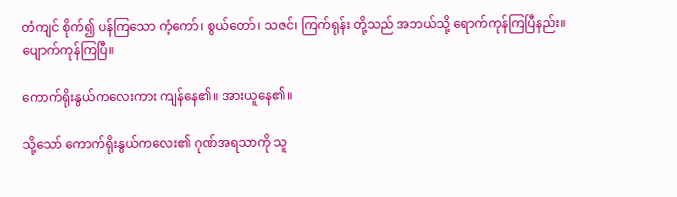တံကျင် စိုက်၍ ပန်ကြသော ကံ့ကော်၊ စွယ်တော်၊ သဇင်၊ ကြက်ရုန်း တို့သည် အဘယ်သို့ ရောက်ကုန်ကြပြီနည်း။ ပျောက်ကုန်ကြပြီ။

ကောက်ရိုးနွယ်ကလေးကား ကျန်နေ၏။ အားယူနေ၏။

သို့သော် ကောက်ရိုးနွယ်ကလေး၏ ဂုဏ်အရသာကို သူ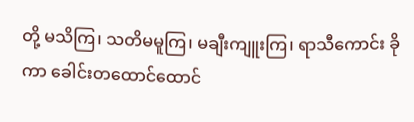တို့ မသိကြ၊ သတိမမူကြ၊ မချီးကျူးကြ၊ ရာသီကောင်း ခိုကာ ခေါင်းတထောင်ထောင်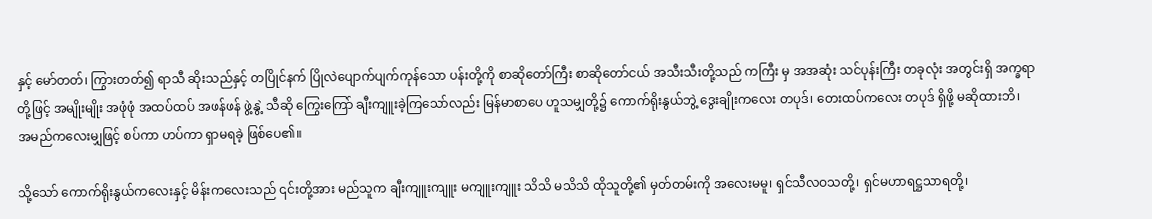နှင့် မော်တတ်၊ ကြွားတတ်၍ ရာသီ ဆိုးသည်နှင့် တပြိုင်နက် ပြိုလဲပျောက်ပျက်ကုန်သော ပန်းတို့ကို စာဆိုတော်ကြီး စာဆိုတော်ငယ် အသီးသီးတို့သည် ကကြီး မှ အအဆုံး သင်ပုန်းကြီး တခုလုံး အတွင်းရှိ အက္ခရာတို့ဖြင့် အမျိုးမျိုး အဖုံဖုံ အထပ်ထပ် အဖန်ဖန် ဖွဲ့နွဲ့ သီဆို ကြွေးကြော် ချီးကျူးခဲ့ကြသော်လည်း မြန်မာစာပေ ဟူသမျှတို့၌ ကောက်ရိုးနွယ်ဘွဲ့ ဒွေးချိုးကလေး တပုဒ်၊ တေးထပ်ကလေး တပုဒ် ရှိဖို့ မဆိုထားဘိ၊ အမည်ကလေးမျှဖြင့် စပ်ကာ ဟပ်ကာ ရှာမရခဲ့ ဖြစ်ပေ၏။

သို့သော် ကောက်ရိုးနွယ်ကလေးနှင့် မိန်းကလေးသည် ၎င်းတို့အား မည်သူက ချီးကျူးကျူး မကျူးကျူး သိသိ မသိသိ ထိုသူတို့၏ မှတ်တမ်းကို အလေးမမူ၊ ရှင်သီလဝသတို့၊ ရှင်မဟာရဋ္ဌသာရတို့၊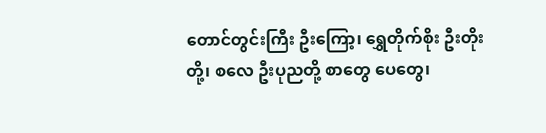တောင်တွင်းကြီး ဦးကြော့၊ ရွှေတိုက်စိုး ဦးတိုးတို့၊ စလေ ဦးပုညတို့ စာတွေ ပေတွေ၊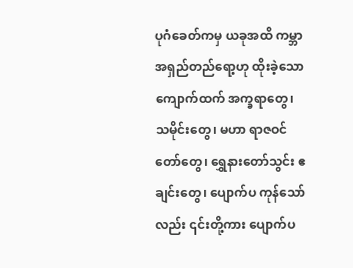ပုဂံခေတ်ကမှ ယခုအထိ ကမ္ဘာ အရှည်တည်ရော့ဟု ထိုးခဲ့သော ကျောက်ထက် အက္ခရာတွေ၊ သမိုင်းတွေ၊ မဟာ ရာဇဝင်တော်တွေ၊ ရွှေနားတော်သွင်း ဧချင်းတွေ၊ ပျောက်ပ ကုန်သော်လည်း ၎င်းတို့ကား ပျောက်ပ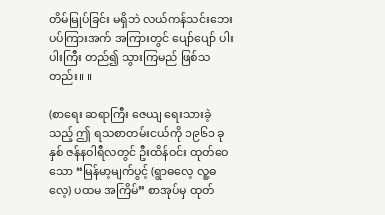တိမ်မြုပ်ခြင်း မရှိဘဲ လယ်ကန်သင်းဘေး ပပ်ကြားအက် အကြားတွင် ပျော်ပျော် ပါးပါးကြီး တည်၍ သွားကြမည် ဖြစ်သတည်း။ ။

(စာရေး ဆရာကြီး ဇေယျ ရေးသားခဲ့သည့် ဤ ရသစာတမ်းငယ်ကို ၁၉၆၁ ခုနှစ် ဇန်နဝါရီလတွင် ဦးထိန်ဝင်း ထုတ်ဝေသော “မြန်မာ့မျက်ပွင့် (ရွာဓလေ့ လူ့ဓလေ့) ပထမ အကြိမ်” စာအုပ်မှ ထုတ်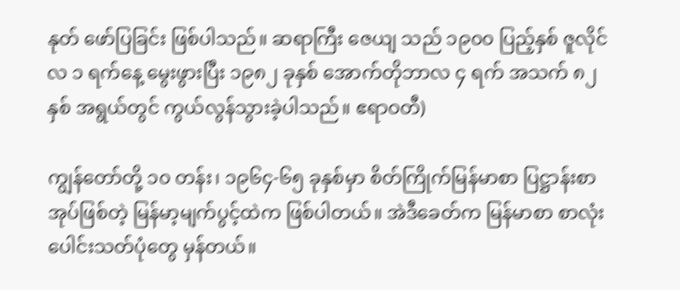နုတ် ဖော်ပြခြင်း ဖြစ်ပါသည်။ ဆရာကြီး ဇေယျ သည် ၁၉၀၀ ပြည့်နှစ် ဇူလိုင်လ ၁ ရက်နေ့ မွေးဖွားပြီး ၁၉၈၂ ခုနှစ် အောက်တိုဘာလ ၄ ရက် အသက် ၈၂ နှစ် အရွယ်တွင် ကွယ်လွန်သွားခဲ့ပါသည်။ ဧရာဝတီ)

ကျွန်တော်တို့ ၁၀ တန်း၊ ၁၉၆၄-၆၅ ခုနှစ်မှာ စိတ်ကြိုက်မြန်မာစာ ပြဋ္ဌာန်းစာအုပ်ဖြစ်တဲ့ မြန်မာ့မျက်ပွင့်ထဲက ဖြစ်ပါတယ်။ အဲဒီခေတ်က မြန်မာစာ စာလုံးပေါင်းသတ်ပုံတွေ မှန်တယ်။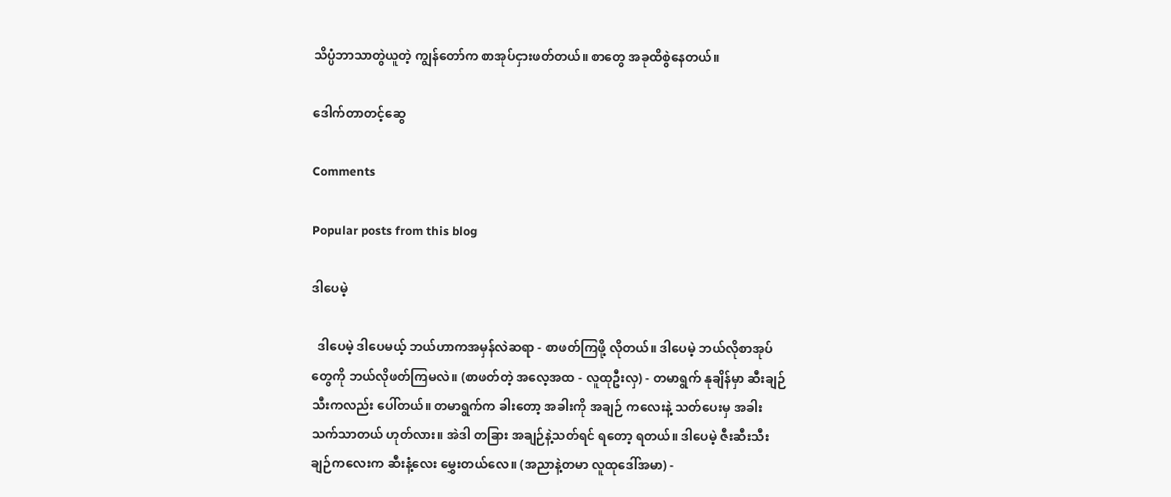သိပ္ပံဘာသာတွဲယူတဲ့ ကျွန်တော်က စာအုပ်ငှားဖတ်တယ်။ စာတွေ အခုထိစွဲနေတယ်။

ဒေါက်တာတင့်ဆွေ

Comments

Popular posts from this blog

ဒါပေမဲ့

  ဒါပေမဲ့ ဒါပေမယ့် ဘယ်ဟာကအမှန်လဲဆရာ - စာဖတ်ကြဖို့ လိုတယ်။ ဒါပေမဲ့ ဘယ်လိုစာအုပ်တွေကို ဘယ်လိုဖတ်ကြမလဲ။ (စာဖတ်တဲ့ အလေ့အထ - လူထုဦးလှ) - တမာရွက် နုချိန်မှာ ဆီးချဉ်သီးကလည်း ပေါ်တယ်။ တမာရွက်က ခါးတော့ အခါးကို အချဉ် ကလေးနဲ့ သတ်ပေးမှ အခါး သက်သာတယ် ဟုတ်လား။ အဲဒါ တခြား အချဉ်နဲ့သတ်ရင် ရတော့ ရတယ်။ ဒါပေမဲ့ ဇီးဆီးသီး ချဉ်ကလေးက ဆီးနံ့လေး မွှေးတယ်လေ။ (အညာနဲ့တမာ လူထုဒေါ်အမာ) -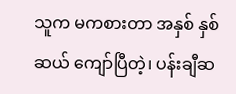သူက မကစားတာ အနှစ် နှစ်ဆယ် ကျော်ပြီတဲ့၊ ပန်းချီဆ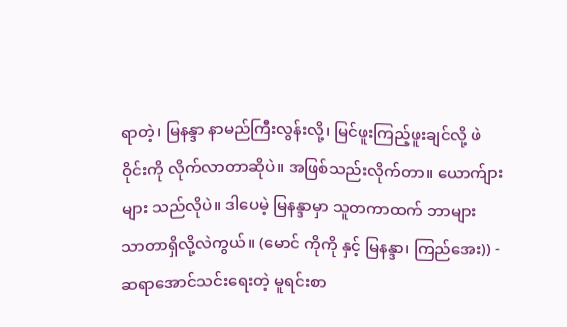ရာတဲ့၊ မြနန္ဒာ နာမည်ကြီးလွန်းလို့၊ မြင်ဖူးကြည့်ဖူးချင်လို့ ဖဲဝိုင်းကို လိုက်လာတာဆိုပဲ။ အဖြစ်သည်းလိုက်တာ။ ယောက်ျားများ သည်လိုပဲ။ ဒါပေမဲ့ မြနန္ဒာမှာ သူတကာထက် ဘာများ သာတာရှိလို့လဲကွယ်။ (မောင် ကိုကို နှင့် မြနန္ဒာ၊ ကြည်အေး)) - ဆရာအောင်သင်းရေးတဲ့ မူရင်းစာ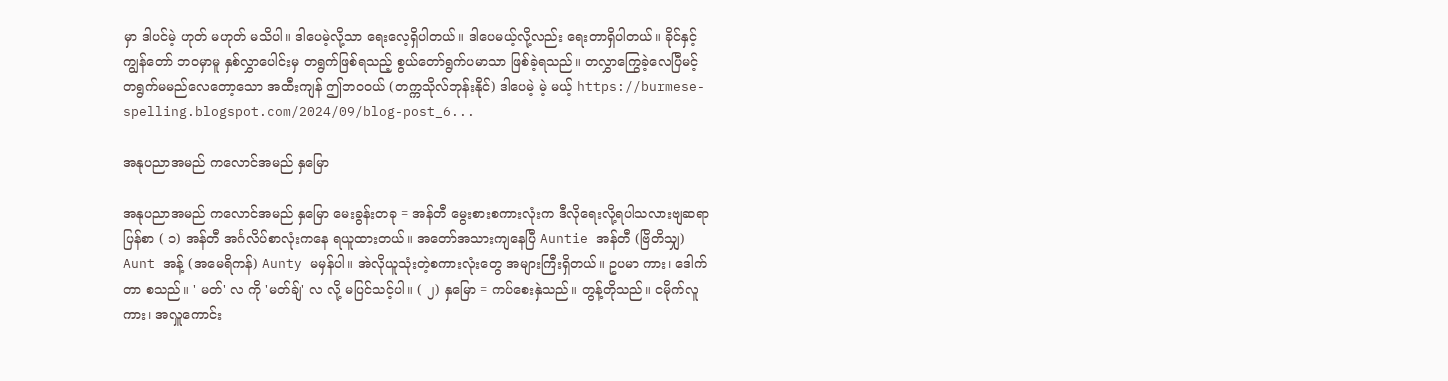မှာ ဒါပင်မဲ့ ဟုတ် မဟုတ် မသိပါ။ ဒါပေမဲ့လို့သာ ရေးလေ့ရှိပါတယ်။ ဒါပေမယ့်လို့လည်း ရေးတာရှိပါတယ်။ ခိုင်နှင့် ကျွန်တော် ဘဝမှာမူ နှစ်လွှာပေါင်းမှ တရွက်ဖြစ်ရသည့် စွယ်တော်ရွက်ပမာသာ ဖြစ်ခဲ့ရသည်။ တလွှာကြွေခဲ့လေပြီမင့် တရွက်မမည်လေတော့သော အထီးကျန် ဤဘဝဝယ် (တက္ကသိုလ်ဘုန်းနိုင်) ဒါပေမဲ့ မဲ့ မယ့် https://burmese-spelling.blogspot.com/2024/09/blog-post_6...

အနုပညာအမည် ကလောင်အမည် နှမြော

အနုပညာအမည် ကလောင်အမည် နှမြော မေးခွန်းတခု = အန်တီ မွေးစားစကားလုံးက ဒီလိုရေးလို့ရပါသလားဗျဆရာ ပြန်စာ ( ၁) အန်တီ အင်္ဂလိပ်စာလုံးကနေ ရယူထားတယ်။ အတော်အသားကျနေပြီ Auntie အန်တီ (ဗြိတိသျှ) Aunt အန့် (အမေရိကန်) Aunty မမှန်ပါ။ အဲလိုယူသုံးတဲ့စကားလုံးတွေ အများကြီးရှိတယ်။ ဥပမာ ကား၊ ဒေါက်တာ စသည်။ ' မတ်' လ ကို 'မတ်ချ်' လ လို့ မပြင်သင့်ပါ။ ( ၂) နှမြော = ကပ်စေးနှဲသည်။ တွန့်တိုသည်။ ငမိုက်လူကား၊ အလှူကောင်း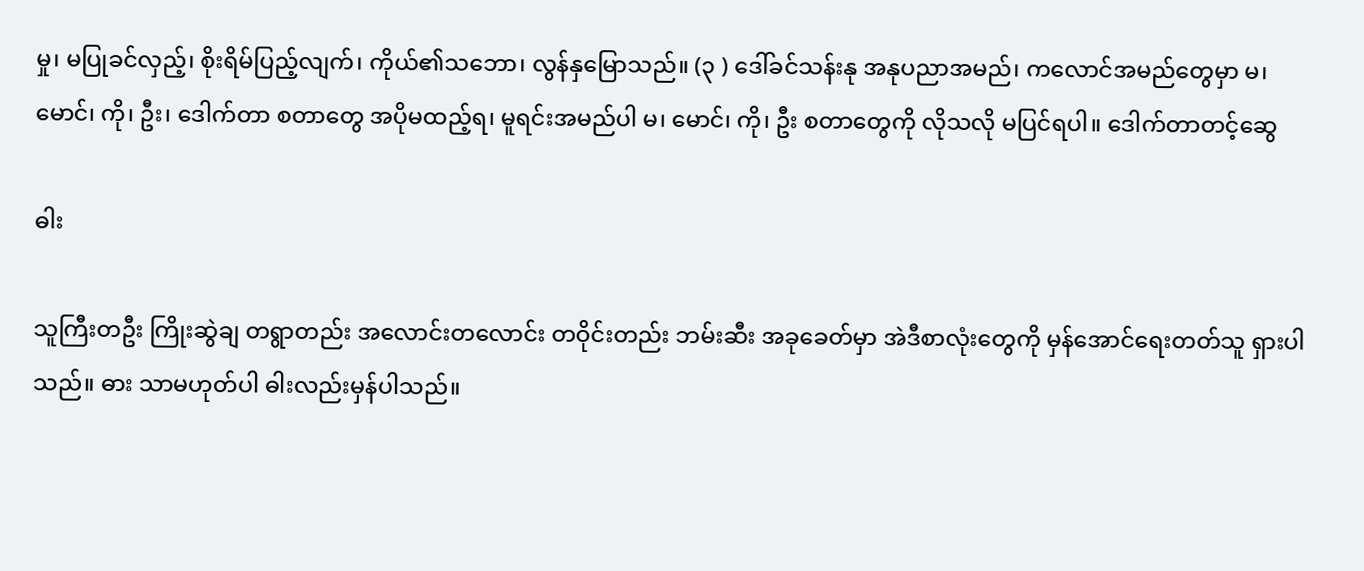မှု၊ မပြုခင်လှည့်၊ စိုးရိမ်ပြည့်လျက်၊ ကိုယ်၏သဘော၊ လွန်နှမြောသည်။ (၃ ) ဒေါ်ခင်သန်းနု အနုပညာအမည်၊ ကလောင်အမည်တွေမှာ မ၊ မောင်၊ ကို၊ ဦး၊ ဒေါက်တာ စတာတွေ အပိုမထည့်ရ၊ မူရင်းအမည်ပါ မ၊ မောင်၊ ကို၊ ဦး စတာတွေကို လိုသလို မပြင်ရပါ။ ဒေါက်တာတင့်ဆွေ

ဓါး

သူကြီးတဦး ကြိုးဆွဲချ တရွာတည်း အလောင်းတလောင်း တဝိုင်းတည်း ဘမ်းဆီး အခုခေတ်မှာ အဲဒီစာလုံးတွေကို မှန်အောင်ရေးတတ်သူ ရှားပါသည်။ ဓား သာမဟုတ်ပါ ဓါးလည်းမှန်ပါသည်။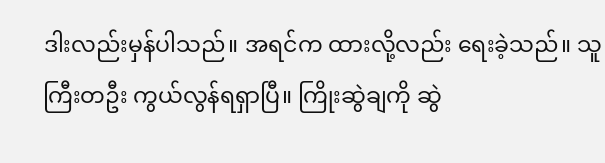ဒါးလည်းမှန်ပါသည်။ အရင်က ထားလို့လည်း ရေးခဲ့သည်။ သူကြီးတဦး ကွယ်လွန်ရရှာပြီ။ ကြိုးဆွဲချကို ဆွဲ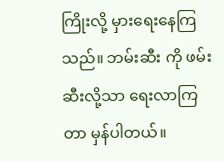ကြိုးလို့ မှားရေးနေကြသည်။ ဘမ်းဆီး ကို ဖမ်းဆီးလို့သာ ရေးလာကြတာ မှန်ပါတယ်။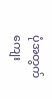ပုံအတွက် ကျေး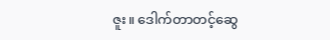ဇူး။ ဒေါက်တာတင့်ဆွေ